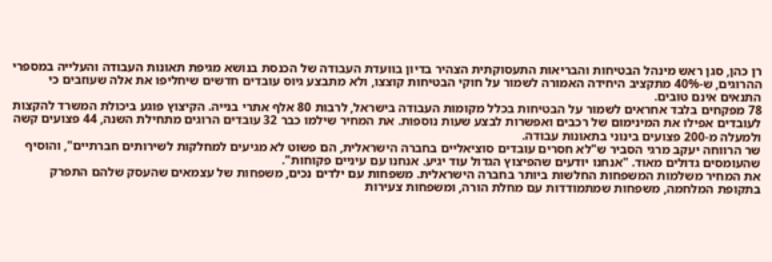רן כהן, סגן ראש מינהל הבטיחות והבריאות התעסוקתית הצהיר בדיון בוועדת העבודה של הכנסת בנושא מגיפת תאונות העבודה והעלייה במספרי ההרוגים, ש-40% מתקציב היחידה האמורה לשמור על חוקי הבטיחות קוצצו, ולא מתבצע גיוס עובדים חדשים שיחליפו את אלה שעוזבים כי התנאים אינם טובים.
78 מפקחים בלבד אחראים לשמור על הבטיחות בכלל מקומות העבודה בישראל, לרבות 80 אלף אתרי בנייה. הקיצוץ פוגע ביכולת המשרד להקצות לעובדים אפילו את המינימום של רכבים ואפשרות לבצע שעות נוספות. את המחיר שילמו כבר 32 עובדים הרוגים מתחילת השנה, 44 פצועים קשה ולמעלה מ-200 פצועים בינוני בתאונות עבודה.
שר הרווחה יעקב מרגי הסביר ש"לא חסרים עובדים סוציאליים בחברה הישראלית, הם פשוט לא מגיעים למחלקות לשירותים חברתיים", והוסיף שהעומסים גדולים מאוד. "אנחנו יודעים שהפיצוץ הגדול עוד יגיע. אנחנו עם עיניים פקוחות".
את המחיר משלמות המשפחות החלשות ביותר בחברה הישראלית. משפחות עם ילדים נכים, משפחות של עצמאים שהעסק שלהם התפרק בתקופת המלחמה, משפחות שמתמודדות עם מחלת הורה, ומשפחות צעירות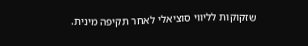שזקוקות לליווי סוציאלי לאחר תקיפה מינית.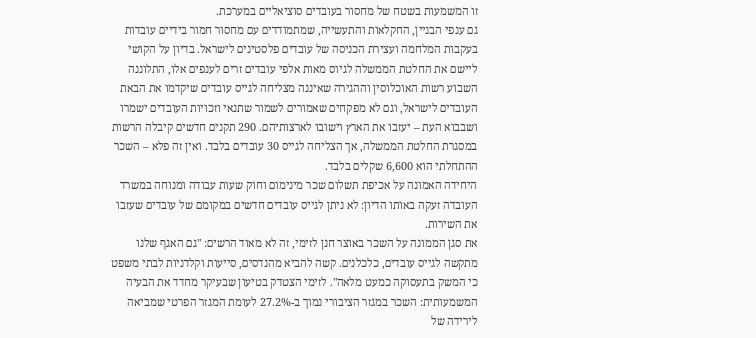זו המשמעות בשטח של מחסור בעובדים סוציאליים במערכת.
גם ענפי הבניין, החקלאות והתעשייה, שמתמודדים עם מחסור חמור בידיים עובדות בעקבות המלחמה ועצירת הכניסה של עובדים פלסטינים לישראל. בדיון על הקושי ליישם את החלטת הממשלה לגיוס מאות אלפי עובדים זרים לענפים אלו, התלוננה השבוע רשות האוכלוסין וההגירה שאיננה מצליחה לגייס עובדים שיקדמו את הבאת העובדים לישראל, וגם לא מפקחים שאמורים לשמור שתנאי וזכויות העובדים ישמרו ושבבוא העת – יעזבו את הארץ וישובו לארצותיהם. 290 תקנים חדשים קיבלה הרשות במסגרת החלטת הממשלה, אך הצליחה לגייס 30 עובדים בלבד. ואין זה פלא – השכר ההתחלתי הוא 6,600 שקלים בלבד.
היחידה האמונה על אכיפת תשלום שכר מינימום וחוק שעות עבודה ומנוחה במשרד העובדה זעקה באותו הדיון: לא ניתן לגייס עובדים חדשים במקומם של עובדים שעזבו את השירות.
את סגן הממונה על השכר באוצר חנן לזימי, זה לא מאוד הרשים: "גם האגף שלנו מתקשה לגייס עובדים, כלכלנים. קשה להביא מהנדסים, סייעות וקלדניות לבתי משפט כי המשק בתעסוקה כמעט מלאה". לזימי הצטדק בטיעון שבעיקר מחדד את הבעיה המשמעותית: השכר במגזר הציבורי נמוך ב-27.2% לעומת המגזר הפרטי שמביאה לירידה של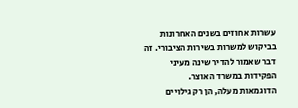עשרות אחוזים בשנים האחרונות בביקוש למשרות בשירות הציבורי. זה דבר שאמור להדיר שינה מעיני הפקידות במשרד האוצר.
הדוגמאות מעלה, הן רק גילויים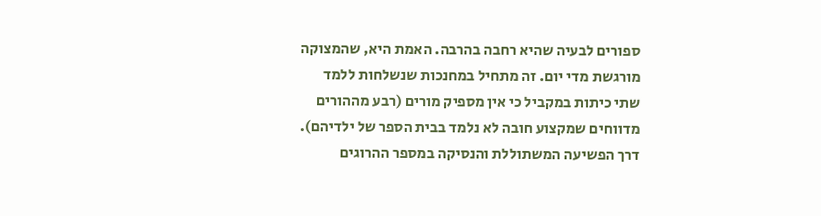ספורים לבעיה שהיא רחבה בהרבה. האמת היא, שהמצוקה מורגשת מדי יום. זה מתחיל במחנכות שנשלחות ללמד שתי כיתות במקביל כי אין מספיק מורים (רבע מההורים מדווחים שמקצוע חובה לא נלמד בבית הספר של ילדיהם).
דרך הפשיעה המשתוללת והנסיקה במספר ההרוגים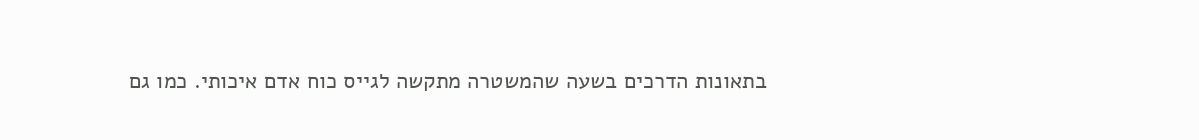בתאונות הדרכים בשעה שהמשטרה מתקשה לגייס כוח אדם איכותי. כמו גם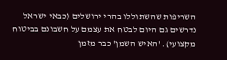השריפות שהשתוללו בהרי ירושלים (כבאי ישראל נדרשים גם היום לבטח את עצמם על חשבונם בביטוח מקצועי). 'האיש השמן' כבר מזמן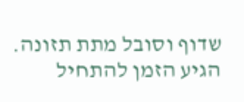שדוף וסובל מתת תזונה. הגיע הזמן להתחיל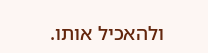ולהאכיל אותו.